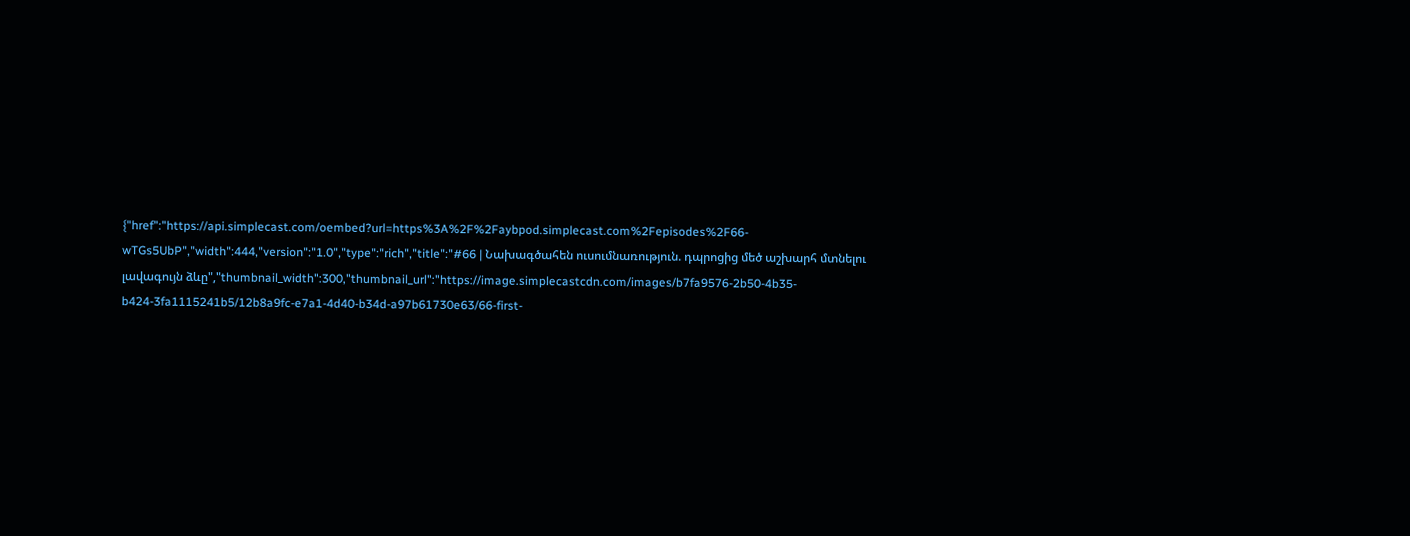{"href":"https://api.simplecast.com/oembed?url=https%3A%2F%2Faybpod.simplecast.com%2Fepisodes%2F66-wTGs5UbP","width":444,"version":"1.0","type":"rich","title":"#66 | Նախագծահեն ուսումնառություն. դպրոցից մեծ աշխարհ մտնելու լավագույն ձևը","thumbnail_width":300,"thumbnail_url":"https://image.simplecastcdn.com/images/b7fa9576-2b50-4b35-b424-3fa1115241b5/12b8a9fc-e7a1-4d40-b34d-a97b61730e63/66-first-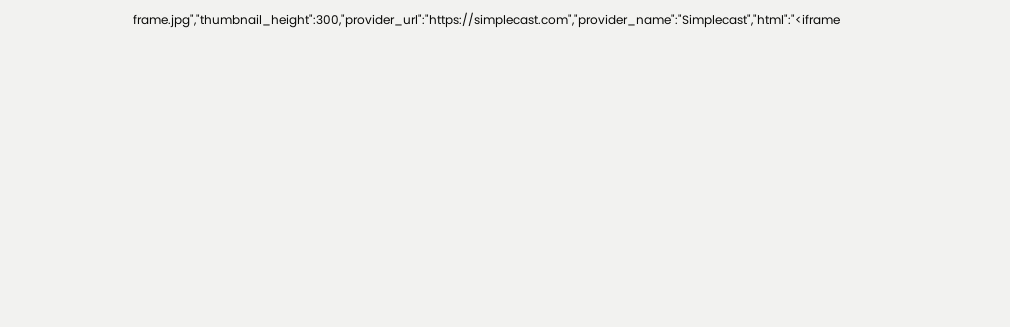frame.jpg","thumbnail_height":300,"provider_url":"https://simplecast.com","provider_name":"Simplecast","html":"<iframe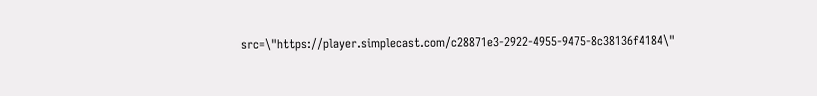src=\"https://player.simplecast.com/c28871e3-2922-4955-9475-8c38136f4184\"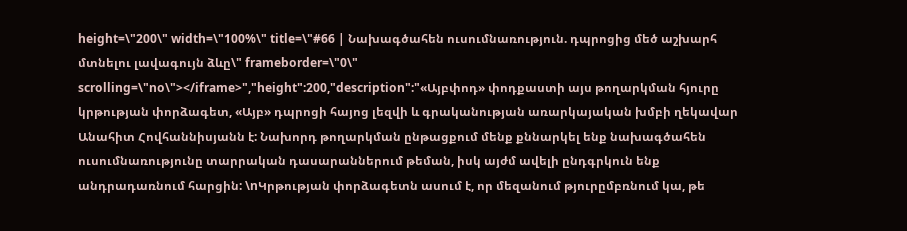height=\"200\" width=\"100%\" title=\"#66 | Նախագծահեն ուսումնառություն. դպրոցից մեծ աշխարհ մտնելու լավագույն ձևը\" frameborder=\"0\" scrolling=\"no\"></iframe>","height":200,"description":"«Այբփոդ» փոդքաստի այս թողարկման հյուրը կրթության փորձագետ, «Այբ» դպրոցի հայոց լեզվի և գրականության առարկայական խմբի ղեկավար Անահիտ Հովհաննիսյանն է: Նախորդ թողարկման ընթացքում մենք քննարկել ենք նախագծահեն ուսումնառությունը տարրական դասարաններում թեման, իսկ այժմ ավելի ընդգրկուն ենք անդրադառնում հարցին: \nԿրթության փորձագետն ասում է, որ մեզանում թյուրըմբռնում կա, թե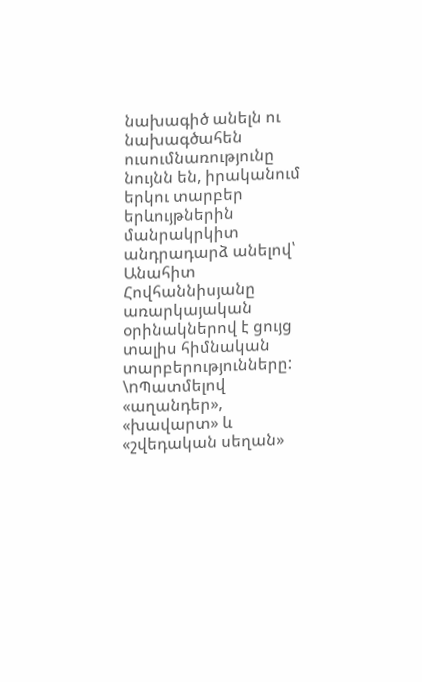նախագիծ անելն ու նախագծահեն ուսումնառությունը նույնն են, իրականում երկու տարբեր երևույթներին մանրակրկիտ անդրադարձ անելով՝ Անահիտ Հովհաննիսյանը առարկայական օրինակներով է ցույց տալիս հիմնական տարբերությունները: \nՊատմելով «աղանդեր», «խավարտ» և «շվեդական սեղան»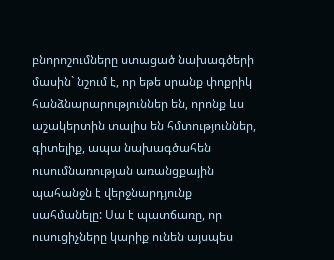բնորոշումները ստացած նախագծերի մասին` նշում է, որ եթե սրանք փոքրիկ հանձնարարություններ են, որոնք ևս աշակերտին տալիս են հմտություններ, գիտելիք, ապա նախագծահեն ուսումնառության առանցքային պահանջն է վերջնարդյունք սահմանելը: Սա է պատճառը, որ ուսուցիչները կարիք ունեն այսպես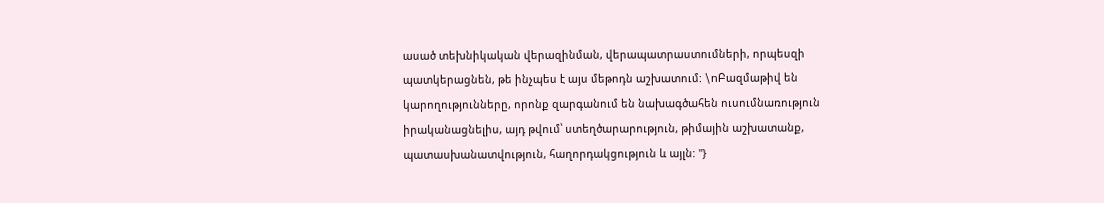ասած տեխնիկական վերազինման, վերապատրաստումների, որպեսզի պատկերացնեն, թե ինչպես է այս մեթոդն աշխատում: \nԲազմաթիվ են կարողությունները, որոնք զարգանում են նախագծահեն ուսումնառություն իրականացնելիս, այդ թվում՝ ստեղծարարություն, թիմային աշխատանք, պատասխանատվություն, հաղորդակցություն և այլն: "}